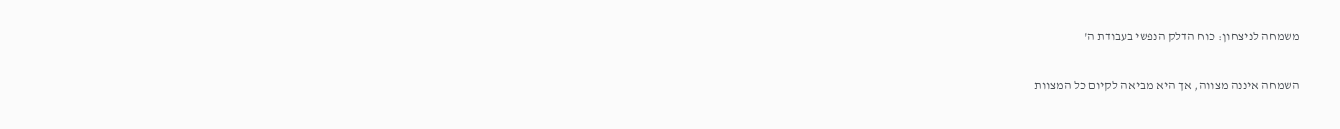משמחה לניצחון: כוח הדלק הנפשי בעבודת ה'

השמחה איננה מצווה, אך היא מביאה לקיום כל המצוות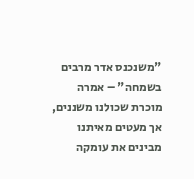"משנכנס אדר מרבים בשמחה" – אמרה מוכרת שכולנו משננים, אך מעטים מאיתנו מבינים את עומקה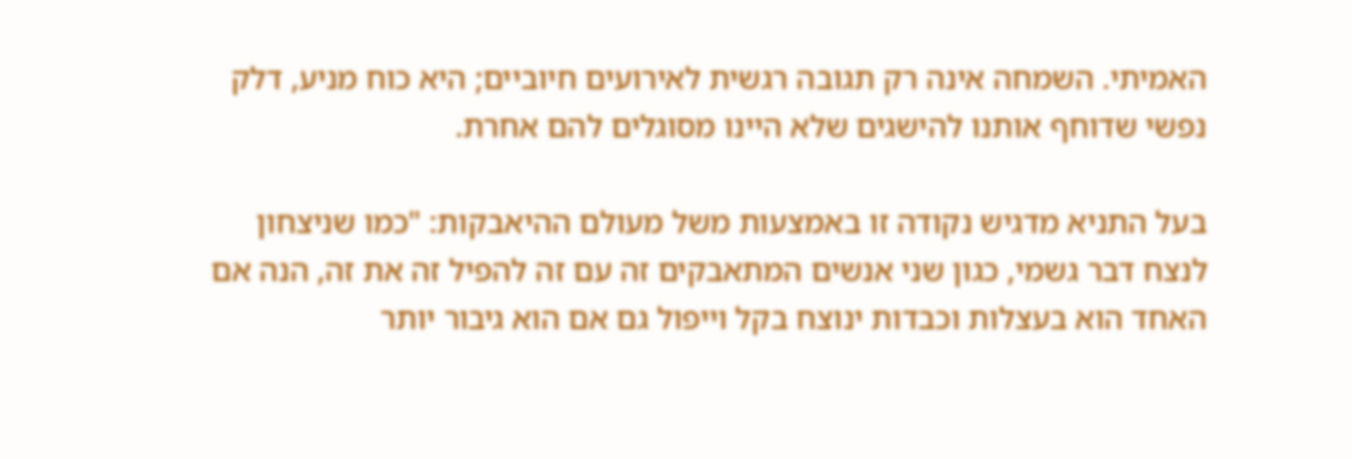האמיתי. השמחה אינה רק תגובה רגשית לאירועים חיוביים; היא כוח מניע, דלק נפשי שדוחף אותנו להישגים שלא היינו מסוגלים להם אחרת.

בעל התניא מדגיש נקודה זו באמצעות משל מעולם ההיאבקות: "כמו שניצחון לנצח דבר גשמי, כגון שני אנשים המתאבקים זה עם זה להפיל זה את זה, הנה אם האחד הוא בעצלות וכבדות ינוצח בקל וייפול גם אם הוא גיבור יותר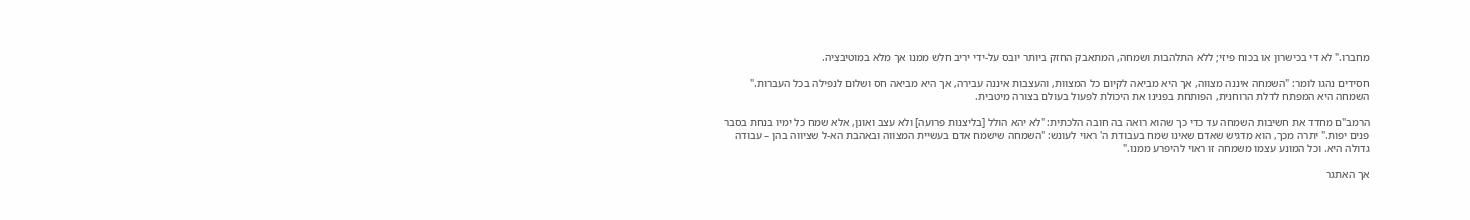מחברו." לא די בכישרון או בכוח פיזי; ללא התלהבות ושמחה, המתאבק החזק ביותר יובס על-ידי יריב חלש ממנו אך מלא במוטיבציה.

חסידים נהגו לומר: "השמחה איננה מצווה, אך היא מביאה לקיום כל המצוות, והעצבות איננה עבירה, אך היא מביאה חס ושלום לנפילה בכל העברות." השמחה היא המפתח לדלת הרוחנית, הפותחת בפנינו את היכולת לפעול בעולם בצורה מיטבית.

הרמב"ם מחדד את חשיבות השמחה עד כדי כך שהוא רואה בה חובה הלכתית: "לא יהא הולל [בליצנות פרועה] ולא עצב ואונן, אלא שמח כל ימיו בנחת בסבר פנים יפות." יתרה מכך, הוא מדגיש שאדם שאינו שמח בעבודת ה' ראוי לעונש: "השמחה שישמח אדם בעשיית המצווה ובאהבת הא-ל שציווה בהן – עבודה גדולה היא. וכל המונע עצמו משמחה זו ראוי להיפרע ממנו."

אך האתגר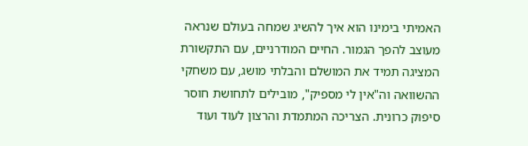האמיתי בימינו הוא איך להשיג שמחה בעולם שנראה מעוצב להפך הגמור. החיים המודרניים, עם התקשורת המציגה תמיד את המושלם והבלתי מושג, עם משחקי ההשוואה וה"אין לי מספיק", מובילים לתחושת חוסר סיפוק כרונית. הצריכה המתמדת והרצון לעוד ועוד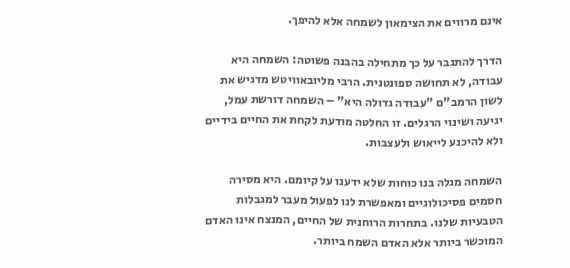אינם מרווים את הצימאון לשמחה אלא להיפך.

הדרך להתגבר על כך מתחילה בהבנה פשוטה: השמחה היא עבודה, לא תחושה ספונטנית. הרבי מליובאוויטש מדגיש את לשון הרמב"ם "עבודה גדולה היא" – השמחה דורשת עמל, יגיעה ושינוי הרגלים. זו החלטה מודעת לקחת את החיים בידיים ולא להיכנע לייאוש ולעצבות.

השמחה מגלה בנו כוחות שלא ידענו על קיומם. היא מסירה חסמים פסיכולוגיים ומאפשרת לנו לפעול מעבר למגבלות הטבעיות שלנו. בתחרות הרוחנית של החיים, המנצח אינו האדם המוכשר ביותר אלא האדם השמח ביותר.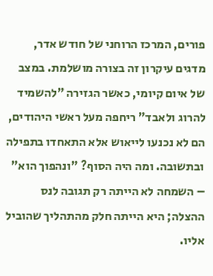פורים, המרכז הרוחני של חודש אדר, מדגים עיקרון זה בצורה מושלמת. במצב של איום קיומי, כאשר הגזירה "להשמיד להרוג ולאבד" ריחפה מעל ראשי היהודים, הם לא נכנעו לייאוש אלא התאחדו בתפילה ובתשובה. ומה היה הסוף? "ונהפוך הוא" – השמחה לא הייתה רק תגובה לנס ההצלה; היא הייתה חלק מהתהליך שהוביל אליו.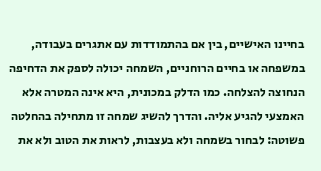בחיינו האישיים, בין אם בהתמודדות עם אתגרים בעבודה, במשפחה או בחיים הרוחניים, השמחה יכולה לספק את הדחיפה הנחוצה להצלחה. כמו הדלק במכונית, היא אינה המטרה אלא האמצעי להגיע אליה. והדרך להשיג שמחה זו מתחילה בהחלטה פשוטה: לבחור בשמחה ולא בעצבות, לראות את הטוב ולא את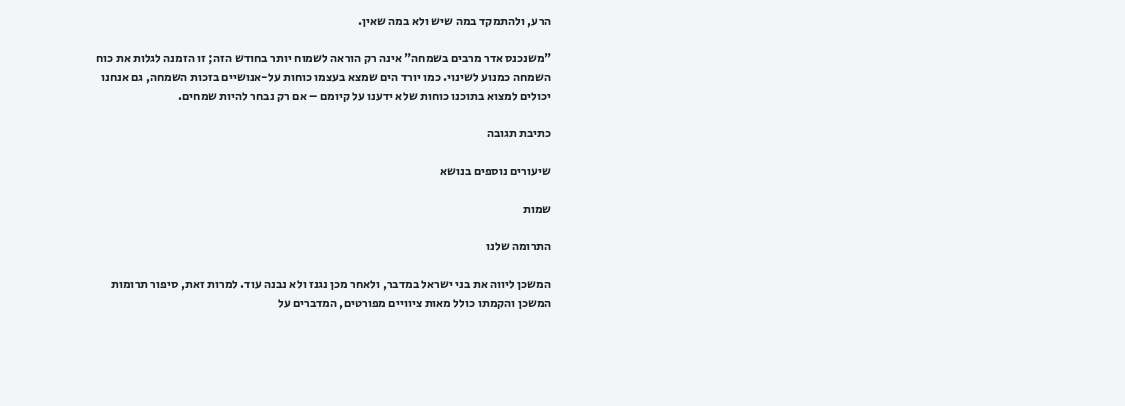הרע, ולהתמקד במה שיש ולא במה שאין.

"משנכנס אדר מרבים בשמחה" אינה רק הוראה לשמוח יותר בחודש הזה; זו הזמנה לגלות את כוח השמחה כמנוע לשינוי. כמו יורד הים שמצא בעצמו כוחות על-אנושיים בזכות השמחה, גם אנחנו יכולים למצוא בתוכנו כוחות שלא ידענו על קיומם – אם רק נבחר להיות שמחים.

כתיבת תגובה

שיעורים נוספים בנושא

שמות

התרומה שלנו

המשכן ליווה את בני ישראל במדבר, ולאחר מכן נגנז ולא נבנה עוד. למרות זאת, סיפור תרומות המשכן והקמתו כולל מאות ציוויים מפורטים, המדברים על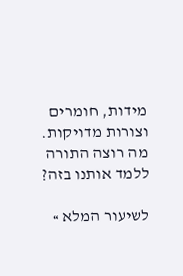מידות, חומרים וצורות מדויקות. מה רוצה התורה ללמד אותנו בזה?

לשיעור המלא »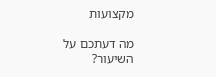מקצועות

מה דעתכם על השיעור?